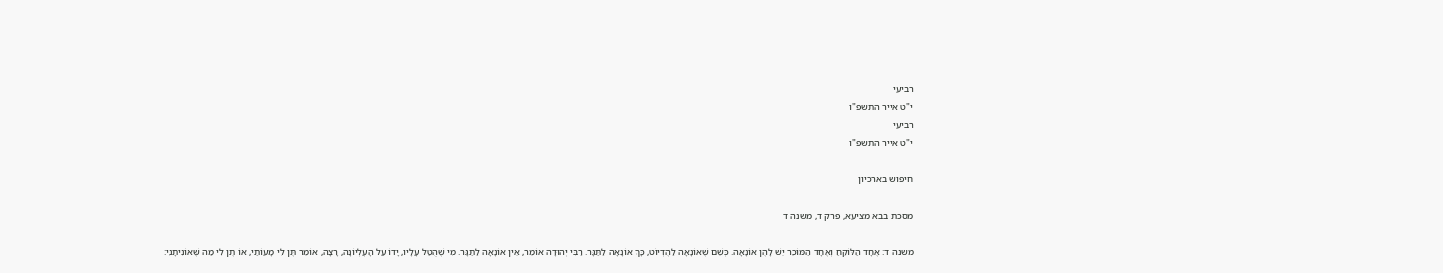רביעי
י"ט אייר התשפ"ו
רביעי
י"ט אייר התשפ"ו

חיפוש בארכיון

מסכת בבא מציעא, פרק ד, משנה ד

משנה ד: אֶחָד הַלּוֹקֵחַ וְאֶחָד הַמּוֹכֵר יֵשׁ לָהֶן אוֹנָאָה. כְּשֵׁם שֶׁאוֹנָאָה לַהֶדְיוֹט, כָּךְ אוֹנָאָה לַתַּגָּר. רַבִּי יְהוּדָה אוֹמֵר, אֵין אוֹנָאָה לַתַּגָּר. מִי שֶׁהֻטַל עָלָיו, יָדוֹ עַל הָעֶלְיוֹנָה, רָצָה, אוֹמֵר תֶּן לִי מָעוֹתַי, אוֹ תֶן לִי מַה שֶּׁאוֹנִיתָנִי: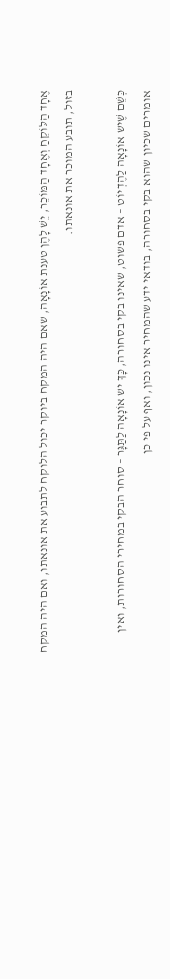אֶחָד הַלּוֹקֵחַ וְאֶחָד הַמּוֹכֵר, יֵשׁ לָהֶן טענת אוֹנָאָה, שאם היה המקח ביוקר יכול הלוקח לתבוע את אונאתו, ואם היה המקח בזול, תובע המוכר את אונאתו.

כְּשֵׁם שֶׁיש אוֹנָאָה לַהֶדְיוֹט – אדם פשוט, שאינו בקי בסחורה, כָּךְ יש אוֹנָאָה לַתַּגָּר – סוחר הבקי במחירי הסחורות, ואין אומרים שכיון שהוא בקי בסחורה, בודאי ידע שהמחיר אינו נכון, ואף על פי כן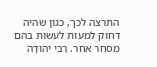התרצה לכך, כגון שהיה דחוק למעות לעשות בהם מסחר אחר. רַבִּי יְהוּדָה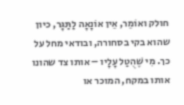חולק ואוֹמֵר, אֵין אוֹנָאָה לַתַּגָּר, כיון שהוא בקי בסחורה, ובודאי מחל על כך. מִי שֶׁהֻטַל עָלָיו – אותו צד שהונו אותו במקח, המוכר או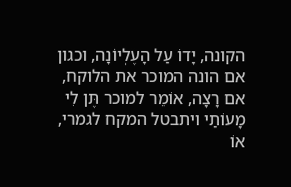הקונה, יָדוֹ עַל הָעֶלְיוֹנָה, וכגון אם הונה המוכר את הלוקח, אם רָצָה, אוֹמֵר למוכר תֶּן לִי מָעוֹתַי ויתבטל המקח לגמרי, אוֹ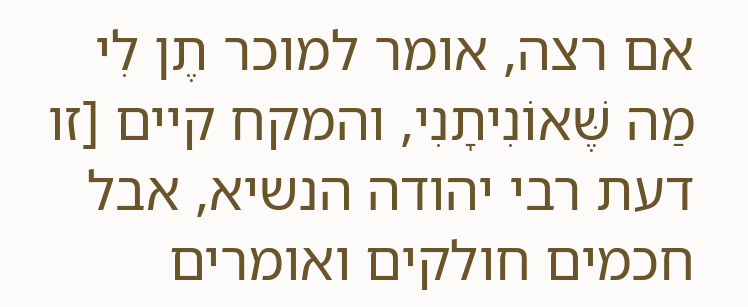אם רצה, אומר למוכר תֶן לִי מַה שֶּׁאוֹנִיתָנִי, והמקח קיים [זו דעת רבי יהודה הנשיא, אבל חכמים חולקים ואומרים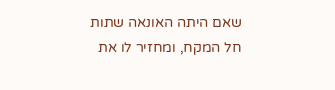שאם היתה האונאה שתות חל המקח, ומחזיר לו את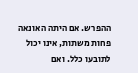ההפרש. אם היתה האונאה פחות משתות, אינו יכול לתובעו כלל. ואם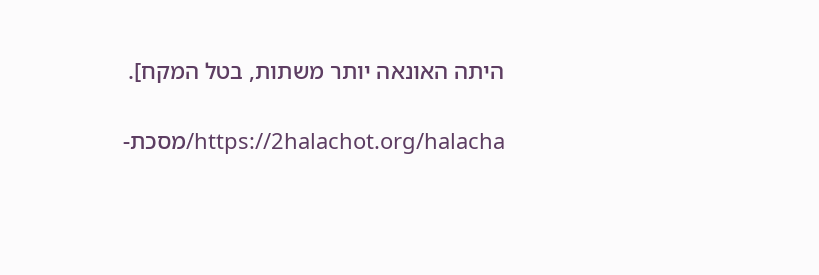היתה האונאה יותר משתות, בטל המקח].

https://2halachot.org/halacha/מסכת-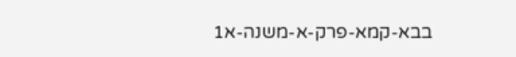בבא-קמא-פרק-א-משנה-א1